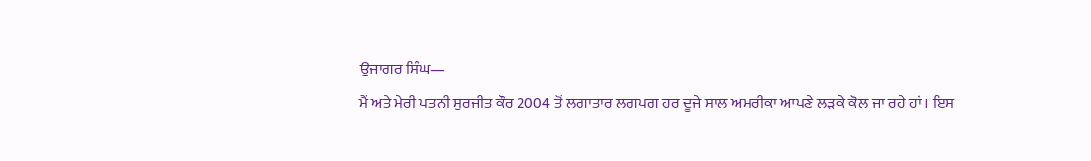ਉਜਾਗਰ ਸਿੰਘ—
ਮੈਂ ਅਤੇ ਮੇਰੀ ਪਤਨੀ ਸੁਰਜੀਤ ਕੌਰ 2004 ਤੋਂ ਲਗਾਤਾਰ ਲਗਪਗ ਹਰ ਦੂਜੇ ਸਾਲ ਅਮਰੀਕਾ ਆਪਣੇ ਲੜਕੇ ਕੋਲ ਜਾ ਰਹੇ ਹਾਂ। ਇਸ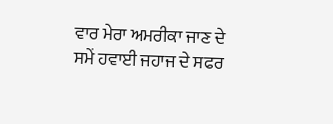ਵਾਰ ਮੇਰਾ ਅਮਰੀਕਾ ਜਾਣ ਦੇ ਸਮੇਂ ਹਵਾਈ ਜਹਾਜ ਦੇ ਸਫਰ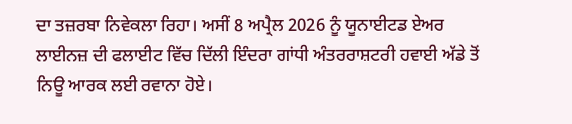ਦਾ ਤਜ਼ਰਬਾ ਨਿਵੇਕਲਾ ਰਿਹਾ। ਅਸੀਂ 8 ਅਪ੍ਰੈਲ 2026 ਨੂੰ ਯੂਨਾਈਟਡ ਏਅਰ ਲਾਈਨਜ਼ ਦੀ ਫਲਾਈਟ ਵਿੱਚ ਦਿੱਲੀ ਇੰਦਰਾ ਗਾਂਧੀ ਅੰਤਰਰਾਸ਼ਟਰੀ ਹਵਾਈ ਅੱਡੇ ਤੋਂ ਨਿਊ ਆਰਕ ਲਈ ਰਵਾਨਾ ਹੋਏ।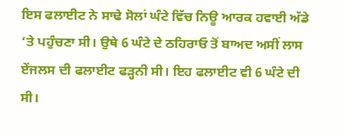ਇਸ ਫਲਾਈਟ ਨੇ ਸਾਢੇ ਸੋਲਾਂ ਘੰਟੇ ਵਿੱਚ ਨਿਊ ਆਰਕ ਹਵਾਈ ਅੱਡੇ ‘ਤੇ ਪਹੁੰਚਣਾ ਸੀ। ਉਥੇ 6 ਘੰਟੇ ਦੇ ਠਹਿਰਾਓ ਤੋਂ ਬਾਅਦ ਅਸੀਂ ਲਾਸ ਏਂਜਲਸ ਦੀ ਫਲਾਈਟ ਫੜ੍ਹਨੀ ਸੀ। ਇਹ ਫਲਾਈਟ ਵੀ 6 ਘੰਟੇ ਦੀ ਸੀ।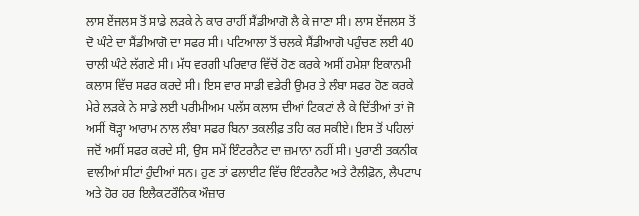ਲਾਸ ਏਂਜਲਸ ਤੋਂ ਸਾਡੇ ਲੜਕੇ ਨੇ ਕਾਰ ਰਾਹੀਂ ਸੈਂਡੀਆਗੋ ਲੈ ਕੇ ਜਾਣਾ ਸੀ। ਲਾਸ ਏਂਜਲਸ ਤੋਂ ਦੋ ਘੰਟੇ ਦਾ ਸੈਂਡੀਆਗੋ ਦਾ ਸਫਰ ਸੀ। ਪਟਿਆਲਾ ਤੋਂ ਚਲਕੇ ਸੈਂਡੀਆਗੋ ਪਹੁੰਚਣ ਲਈ 40 ਚਾਲੀ ਘੰਟੇ ਲੱਗਣੇ ਸੀ। ਮੱਧ ਵਰਗੀ ਪਰਿਵਾਰ ਵਿੱਚੋਂ ਹੋਣ ਕਰਕੇ ਅਸੀਂ ਹਮੇਸ਼ਾ ਇਕਾਨਮੀ ਕਲਾਸ ਵਿੱਚ ਸਫਰ ਕਰਦੇ ਸੀ। ਇਸ ਵਾਰ ਸਾਡੀ ਵਡੇਰੀ ਉਮਰ ਤੇ ਲੰਬਾ ਸਫਰ ਹੋਣ ਕਰਕੇ ਮੇਰੇ ਲੜਕੇ ਨੇ ਸਾਡੇ ਲਈ ਪਰੀਮੀਅਮ ਪਲੱਸ ਕਲਾਸ ਦੀਆਂ ਟਿਕਟਾਂ ਲੈ ਕੇ ਦਿੱਤੀਆਂ ਤਾਂ ਜੋ ਅਸੀਂ ਥੋੜ੍ਹਾ ਆਰਾਮ ਨਾਲ ਲੰਬਾ ਸਫਰ ਬਿਨਾ ਤਕਲੀਫ਼ ਤਹਿ ਕਰ ਸਕੀਏ। ਇਸ ਤੋਂ ਪਹਿਲਾਂ ਜਦੋਂ ਅਸੀਂ ਸਫਰ ਕਰਦੇ ਸੀ, ਉਸ ਸਮੇਂ ਇੰਟਰਨੈਟ ਦਾ ਜ਼ਮਾਨਾ ਨਹੀਂ ਸੀ। ਪੁਰਾਣੀ ਤਕਨੀਕ ਵਾਲੀਆਂ ਸੀਟਾਂ ਹੁੰਦੀਆਂ ਸਨ। ਹੁਣ ਤਾਂ ਫਲਾਈਟ ਵਿੱਚ ਇੰਟਰਨੈਟ ਅਤੇ ਟੈਲੀਫ਼ੋਨ, ਲੈਪਟਾਪ ਅਤੇ ਹੋਰ ਹਰ ਇਲੈਕਟਰੌਨਿਕ ਔਜ਼ਾਰ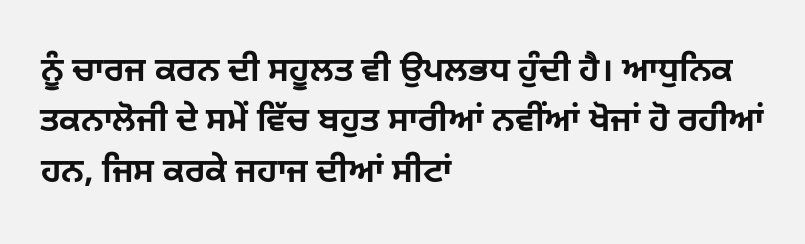ਨੂੰ ਚਾਰਜ ਕਰਨ ਦੀ ਸਹੂਲਤ ਵੀ ਉਪਲਭਧ ਹੁੰਦੀ ਹੈ। ਆਧੁਨਿਕ ਤਕਨਾਲੋਜੀ ਦੇ ਸਮੇਂ ਵਿੱਚ ਬਹੁਤ ਸਾਰੀਆਂ ਨਵੀਂਆਂ ਖੋਜਾਂ ਹੋ ਰਹੀਆਂ ਹਨ, ਜਿਸ ਕਰਕੇ ਜਹਾਜ ਦੀਆਂ ਸੀਟਾਂ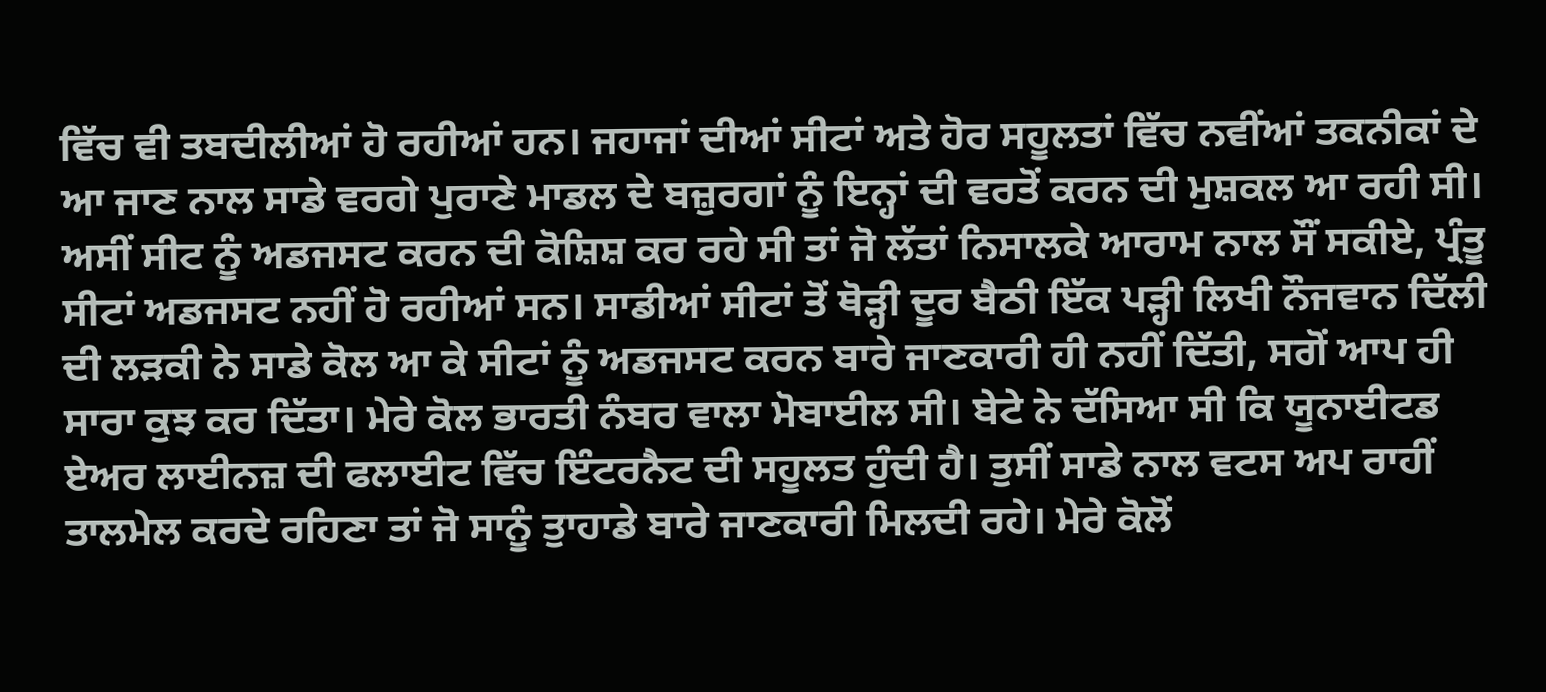ਵਿੱਚ ਵੀ ਤਬਦੀਲੀਆਂ ਹੋ ਰਹੀਆਂ ਹਨ। ਜਹਾਜਾਂ ਦੀਆਂ ਸੀਟਾਂ ਅਤੇ ਹੋਰ ਸਹੂਲਤਾਂ ਵਿੱਚ ਨਵੀਂਆਂ ਤਕਨੀਕਾਂ ਦੇ ਆ ਜਾਣ ਨਾਲ ਸਾਡੇ ਵਰਗੇ ਪੁਰਾਣੇ ਮਾਡਲ ਦੇ ਬਜ਼ੁਰਗਾਂ ਨੂੰ ਇਨ੍ਹਾਂ ਦੀ ਵਰਤੋਂ ਕਰਨ ਦੀ ਮੁਸ਼ਕਲ ਆ ਰਹੀ ਸੀ। ਅਸੀਂ ਸੀਟ ਨੂੰ ਅਡਜਸਟ ਕਰਨ ਦੀ ਕੋਸ਼ਿਸ਼ ਕਰ ਰਹੇ ਸੀ ਤਾਂ ਜੋ ਲੱਤਾਂ ਨਿਸਾਲਕੇ ਆਰਾਮ ਨਾਲ ਸੌਂ ਸਕੀਏ, ਪ੍ਰੰਤੂ ਸੀਟਾਂ ਅਡਜਸਟ ਨਹੀਂ ਹੋ ਰਹੀਆਂ ਸਨ। ਸਾਡੀਆਂ ਸੀਟਾਂ ਤੋਂ ਥੋੜ੍ਹੀ ਦੂਰ ਬੈਠੀ ਇੱਕ ਪੜ੍ਹੀ ਲਿਖੀ ਨੌਜਵਾਨ ਦਿੱਲੀ ਦੀ ਲੜਕੀ ਨੇ ਸਾਡੇ ਕੋਲ ਆ ਕੇ ਸੀਟਾਂ ਨੂੰ ਅਡਜਸਟ ਕਰਨ ਬਾਰੇ ਜਾਣਕਾਰੀ ਹੀ ਨਹੀਂ ਦਿੱਤੀ, ਸਗੋਂ ਆਪ ਹੀ ਸਾਰਾ ਕੁਝ ਕਰ ਦਿੱਤਾ। ਮੇਰੇ ਕੋਲ ਭਾਰਤੀ ਨੰਬਰ ਵਾਲਾ ਮੋਬਾਈਲ ਸੀ। ਬੇਟੇ ਨੇ ਦੱਸਿਆ ਸੀ ਕਿ ਯੂਨਾਈਟਡ ਏਅਰ ਲਾਈਨਜ਼ ਦੀ ਫਲਾਈਟ ਵਿੱਚ ਇੰਟਰਨੈਟ ਦੀ ਸਹੂਲਤ ਹੁੰਦੀ ਹੈ। ਤੁਸੀਂ ਸਾਡੇ ਨਾਲ ਵਟਸ ਅਪ ਰਾਹੀਂ ਤਾਲਮੇਲ ਕਰਦੇ ਰਹਿਣਾ ਤਾਂ ਜੋ ਸਾਨੂੰ ਤੁਾਹਾਡੇ ਬਾਰੇ ਜਾਣਕਾਰੀ ਮਿਲਦੀ ਰਹੇ। ਮੇਰੇ ਕੋਲੋਂ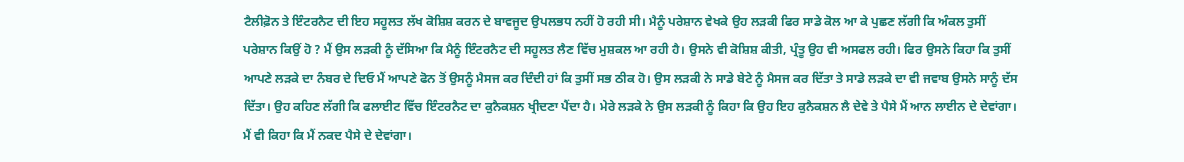ਟੈਲੀਫ਼ੋਨ ਤੇ ਇੰਟਰਨੈਟ ਦੀ ਇਹ ਸਹੂਲਤ ਲੱਖ ਕੋਸ਼ਿਸ਼ ਕਰਨ ਦੇ ਬਾਵਜੂਦ ਉਪਲਭਧ ਨਹੀਂ ਹੋ ਰਹੀ ਸੀ। ਮੈਨੂੰ ਪਰੇਸ਼ਾਨ ਵੇਖਕੇ ਉਹ ਲੜਕੀ ਫਿਰ ਸਾਡੇ ਕੋਲ ਆ ਕੇ ਪੁਛਣ ਲੱਗੀ ਕਿ ਅੰਕਲ ਤੁਸੀਂ ਪਰੇਸ਼ਾਨ ਕਿਉਂ ਹੋ ? ਮੈਂ ਉਸ ਲੜਕੀ ਨੂੰ ਦੱਸਿਆ ਕਿ ਮੈਨੂੰ ਇੰਟਰਨੈਟ ਦੀ ਸਹੂਲਤ ਲੈਣ ਵਿੱਚ ਮੁਸ਼ਕਲ ਆ ਰਹੀ ਹੈ। ਉਸਨੇ ਵੀ ਕੋਸ਼ਿਸ਼ ਕੀਤੀ, ਪ੍ਰੰਤੂ ਉਹ ਵੀ ਅਸਫਲ ਰਹੀ। ਫਿਰ ਉਸਨੇ ਕਿਹਾ ਕਿ ਤੁਸੀਂ ਆਪਣੇ ਲੜਕੇ ਦਾ ਨੰਬਰ ਦੇ ਦਿਓ ਮੈਂ ਆਪਣੇ ਫੋਨ ਤੋਂ ਉਸਨੂੰ ਮੈਸਜ ਕਰ ਦਿੰਦੀ ਹਾਂ ਕਿ ਤੁਸੀਂ ਸਭ ਠੀਕ ਹੋ। ਉਸ ਲੜਕੀ ਨੇ ਸਾਡੇ ਬੇਟੇ ਨੂੰ ਮੈਸਜ ਕਰ ਦਿੱਤਾ ਤੇ ਸਾਡੇ ਲੜਕੇ ਦਾ ਵੀ ਜਵਾਬ ਉਸਨੇ ਸਾਨੂੰ ਦੱਸ ਦਿੱਤਾ। ਉਹ ਕਹਿਣ ਲੱਗੀ ਕਿ ਫਲਾਈਟ ਵਿੱਚ ਇੰਟਰਨੈਟ ਦਾ ਕੁਨੈਕਸ਼ਨ ਖ੍ਰੀਦਣਾ ਪੈਂਦਾ ਹੈ। ਮੇਰੇ ਲੜਕੇ ਨੇ ਉਸ ਲੜਕੀ ਨੂੰ ਕਿਹਾ ਕਿ ਉਹ ਇਹ ਕੁਨੈਕਸ਼ਨ ਲੈ ਦੇਵੇ ਤੇ ਪੈਸੇ ਮੈਂ ਆਨ ਲਾਈਨ ਦੇ ਦੇਵਾਂਗਾ। ਮੈਂ ਵੀ ਕਿਹਾ ਕਿ ਮੈਂ ਨਕਦ ਪੈਸੇ ਦੇ ਦੇਵਾਂਗਾ।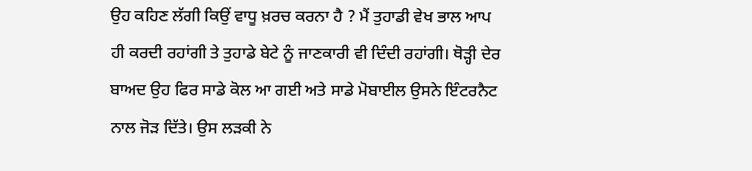ਉਹ ਕਹਿਣ ਲੱਗੀ ਕਿਉਂ ਵਾਧੂ ਖ਼ਰਚ ਕਰਨਾ ਹੈ ? ਮੈਂ ਤੁਹਾਡੀ ਵੇਖ ਭਾਲ ਆਪ ਹੀ ਕਰਦੀ ਰਹਾਂਗੀ ਤੇ ਤੁਹਾਡੇ ਬੇਟੇ ਨੂੰ ਜਾਣਕਾਰੀ ਵੀ ਦਿੰਦੀ ਰਹਾਂਗੀ। ਥੋੜ੍ਹੀ ਦੇਰ ਬਾਅਦ ਉਹ ਫਿਰ ਸਾਡੇ ਕੋਲ ਆ ਗਈ ਅਤੇ ਸਾਡੇ ਮੋਬਾਈਲ ਉਸਨੇ ਇੰਟਰਨੈਟ ਨਾਲ ਜੋੜ ਦਿੱਤੇ। ਉਸ ਲੜਕੀ ਨੇ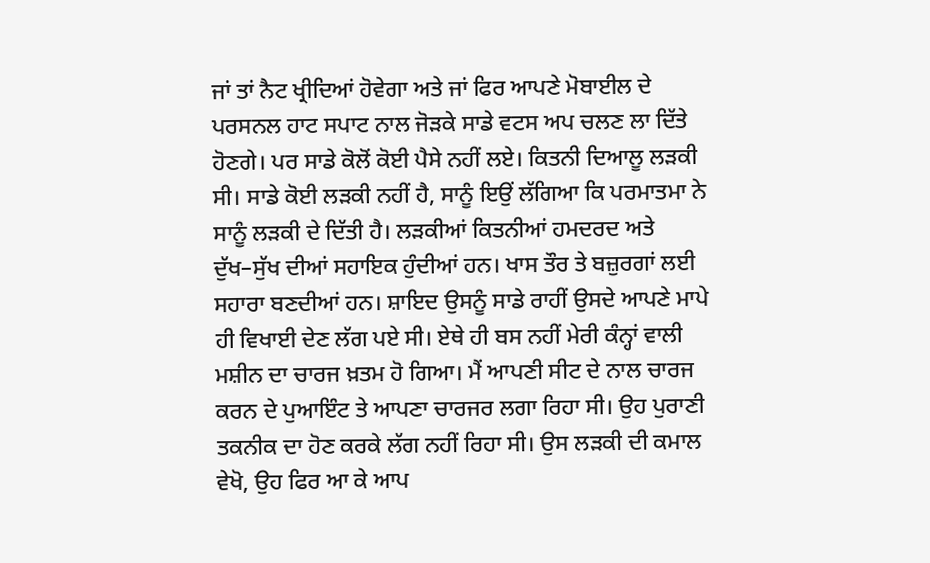ਜਾਂ ਤਾਂ ਨੈਟ ਖ੍ਰੀਦਿਆਂ ਹੋਵੇਗਾ ਅਤੇ ਜਾਂ ਫਿਰ ਆਪਣੇ ਮੋਬਾਈਲ ਦੇ ਪਰਸਨਲ ਹਾਟ ਸਪਾਟ ਨਾਲ ਜੋੜਕੇ ਸਾਡੇ ਵਟਸ ਅਪ ਚਲਣ ਲਾ ਦਿੱਤੇ ਹੋਣਗੇ। ਪਰ ਸਾਡੇ ਕੋਲੋਂ ਕੋਈ ਪੈਸੇ ਨਹੀਂ ਲਏ। ਕਿਤਨੀ ਦਿਆਲੂ ਲੜਕੀ ਸੀ। ਸਾਡੇ ਕੋਈ ਲੜਕੀ ਨਹੀਂ ਹੈ, ਸਾਨੂੰ ਇਉਂ ਲੱਗਿਆ ਕਿ ਪਰਮਾਤਮਾ ਨੇ ਸਾਨੂੰ ਲੜਕੀ ਦੇ ਦਿੱਤੀ ਹੈ। ਲੜਕੀਆਂ ਕਿਤਨੀਆਂ ਹਮਦਰਦ ਅਤੇ ਦੁੱਖ–ਸੁੱਖ ਦੀਆਂ ਸਹਾਇਕ ਹੁੰਦੀਆਂ ਹਨ। ਖਾਸ ਤੌਰ ਤੇ ਬਜ਼ੁਰਗਾਂ ਲਈ ਸਹਾਰਾ ਬਣਦੀਆਂ ਹਨ। ਸ਼ਾਇਦ ਉਸਨੂੰ ਸਾਡੇ ਰਾਹੀਂ ਉਸਦੇ ਆਪਣੇ ਮਾਪੇ ਹੀ ਵਿਖਾਈ ਦੇਣ ਲੱਗ ਪਏ ਸੀ। ਏਥੇ ਹੀ ਬਸ ਨਹੀਂ ਮੇਰੀ ਕੰਨ੍ਹਾਂ ਵਾਲੀ ਮਸ਼ੀਨ ਦਾ ਚਾਰਜ ਖ਼ਤਮ ਹੋ ਗਿਆ। ਮੈਂ ਆਪਣੀ ਸੀਟ ਦੇ ਨਾਲ ਚਾਰਜ ਕਰਨ ਦੇ ਪੁਆਇੰਟ ਤੇ ਆਪਣਾ ਚਾਰਜਰ ਲਗਾ ਰਿਹਾ ਸੀ। ਉਹ ਪੁਰਾਣੀ ਤਕਨੀਕ ਦਾ ਹੋਣ ਕਰਕੇ ਲੱਗ ਨਹੀਂ ਰਿਹਾ ਸੀ। ਉਸ ਲੜਕੀ ਦੀ ਕਮਾਲ ਵੇਖੋ, ਉਹ ਫਿਰ ਆ ਕੇ ਆਪ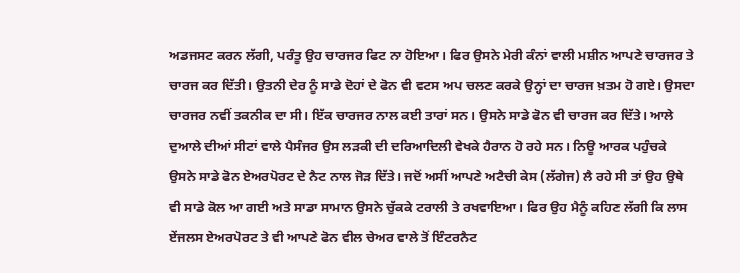ਅਡਜਸਟ ਕਰਨ ਲੱਗੀ, ਪਰੰਤੂ ਉਹ ਚਾਰਜਰ ਫਿਟ ਨਾ ਹੋਇਆ। ਫਿਰ ਉਸਨੇ ਮੇਰੀ ਕੰਨਾਂ ਵਾਲੀ ਮਸ਼ੀਨ ਆਪਣੇ ਚਾਰਜਰ ਤੇ ਚਾਰਜ ਕਰ ਦਿੱਤੀ। ਉਤਨੀ ਦੇਰ ਨੂੰ ਸਾਡੇ ਦੋਹਾਂ ਦੇ ਫੋਨ ਵੀ ਵਟਸ ਅਪ ਚਲਣ ਕਰਕੇ ਉਨ੍ਹਾਂ ਦਾ ਚਾਰਜ ਖ਼ਤਮ ਹੋ ਗਏ। ਉਸਦਾ ਚਾਰਜਰ ਨਵੀਂ ਤਕਨੀਕ ਦਾ ਸੀ। ਇੱਕ ਚਾਰਜਰ ਨਾਲ ਕਈ ਤਾਰਾਂ ਸਨ। ਉਸਨੇ ਸਾਡੇ ਫੋਨ ਵੀ ਚਾਰਜ ਕਰ ਦਿੱਤੇ। ਆਲੇ ਦੁਆਲੇ ਦੀਆਂ ਸੀਟਾਂ ਵਾਲੇ ਪੈਸੰਜਰ ਉਸ ਲੜਕੀ ਦੀ ਦਰਿਆਦਿਲੀ ਵੇਖਕੇ ਹੈਰਾਨ ਹੋ ਰਹੇ ਸਨ। ਨਿਊ ਆਰਕ ਪਹੁੰਚਕੇ ਉਸਨੇ ਸਾਡੇ ਫੋਨ ਏਅਰਪੋਰਟ ਦੇ ਨੈਟ ਨਾਲ ਜੋੜ ਦਿੱਤੇ। ਜਦੋਂ ਅਸੀਂ ਆਪਣੇ ਅਟੈਚੀ ਕੇਸ (ਲੱਗੇਜ) ਲੈ ਰਹੇ ਸੀ ਤਾਂ ਉਹ ਉਥੇ ਵੀ ਸਾਡੇ ਕੋਲ ਆ ਗਈ ਅਤੇ ਸਾਡਾ ਸਾਮਾਨ ਉਸਨੇ ਚੁੱਕਕੇ ਟਰਾਲੀ ਤੇ ਰਖਵਾਇਆ। ਫਿਰ ਉਹ ਮੈਨੂੰ ਕਹਿਣ ਲੱਗੀ ਕਿ ਲਾਸ ਏਂਜਲਸ ਏਅਰਪੋਰਟ ਤੇ ਵੀ ਆਪਣੇ ਫੋਨ ਵੀਲ ਚੇਅਰ ਵਾਲੇ ਤੋਂ ਇੰਟਰਨੈਟ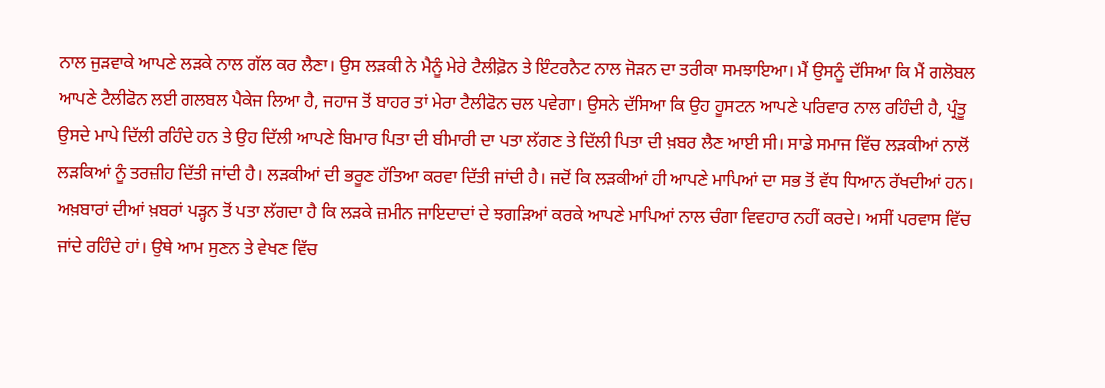ਨਾਲ ਜੁੜਵਾਕੇ ਆਪਣੇ ਲੜਕੇ ਨਾਲ ਗੱਲ ਕਰ ਲੈਣਾ। ਉਸ ਲੜਕੀ ਨੇ ਮੈਨੂੰ ਮੇਰੇ ਟੈਲੀਫ਼ੋਨ ਤੇ ਇੰਟਰਨੈਟ ਨਾਲ ਜੋੜਨ ਦਾ ਤਰੀਕਾ ਸਮਝਾਇਆ। ਮੈਂ ਉਸਨੂੰ ਦੱਸਿਆ ਕਿ ਮੈਂ ਗਲੋਬਲ ਆਪਣੇ ਟੈਲੀਫੋਨ ਲਈ ਗਲਬਲ ਪੈਕੇਜ ਲਿਆ ਹੈ, ਜਹਾਜ ਤੋਂ ਬਾਹਰ ਤਾਂ ਮੇਰਾ ਟੈਲੀਫੋਨ ਚਲ ਪਵੇਗਾ। ਉਸਨੇ ਦੱਸਿਆ ਕਿ ਉਹ ਹੂਸਟਨ ਆਪਣੇ ਪਰਿਵਾਰ ਨਾਲ ਰਹਿੰਦੀ ਹੈ, ਪ੍ਰੰਤੂ ਉਸਦੇ ਮਾਪੇ ਦਿੱਲੀ ਰਹਿੰਦੇ ਹਨ ਤੇ ਉਹ ਦਿੱਲੀ ਆਪਣੇ ਬਿਮਾਰ ਪਿਤਾ ਦੀ ਬੀਮਾਰੀ ਦਾ ਪਤਾ ਲੱਗਣ ਤੇ ਦਿੱਲੀ ਪਿਤਾ ਦੀ ਖ਼ਬਰ ਲੈਣ ਆਈ ਸੀ। ਸਾਡੇ ਸਮਾਜ ਵਿੱਚ ਲੜਕੀਆਂ ਨਾਲੋਂ ਲੜਕਿਆਂ ਨੂੰ ਤਰਜ਼ੀਹ ਦਿੱਤੀ ਜਾਂਦੀ ਹੈ। ਲੜਕੀਆਂ ਦੀ ਭਰੂਣ ਹੱਤਿਆ ਕਰਵਾ ਦਿੱਤੀ ਜਾਂਦੀ ਹੈ। ਜਦੋਂ ਕਿ ਲੜਕੀਆਂ ਹੀ ਆਪਣੇ ਮਾਪਿਆਂ ਦਾ ਸਭ ਤੋਂ ਵੱਧ ਧਿਆਨ ਰੱਖਦੀਆਂ ਹਨ। ਅਖ਼ਬਾਰਾਂ ਦੀਆਂ ਖ਼ਬਰਾਂ ਪੜ੍ਹਨ ਤੋਂ ਪਤਾ ਲੱਗਦਾ ਹੈ ਕਿ ਲੜਕੇ ਜ਼ਮੀਨ ਜਾਇਦਾਦਾਂ ਦੇ ਝਗੜਿਆਂ ਕਰਕੇ ਆਪਣੇ ਮਾਪਿਆਂ ਨਾਲ ਚੰਗਾ ਵਿਵਹਾਰ ਨਹੀਂ ਕਰਦੇ। ਅਸੀਂ ਪਰਵਾਸ ਵਿੱਚ ਜਾਂਦੇ ਰਹਿੰਦੇ ਹਾਂ। ਉਥੇ ਆਮ ਸੁਣਨ ਤੇ ਵੇਖਣ ਵਿੱਚ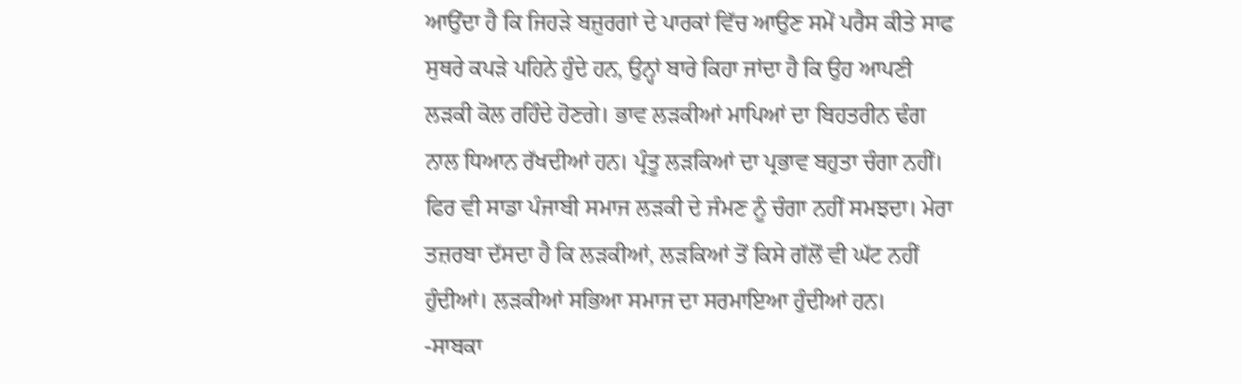ਆਉਂਦਾ ਹੈ ਕਿ ਜਿਹੜੇ ਬਜ਼ੁਰਗਾਂ ਦੇ ਪਾਰਕਾਂ ਵਿੱਚ ਆਉਣ ਸਮੇਂ ਪਰੈਸ ਕੀਤੇ ਸਾਫ ਸੁਥਰੇ ਕਪੜੇ ਪਹਿਨੇ ਹੁੰਦੇ ਹਨ, ਉਨ੍ਹਾਂ ਬਾਰੇ ਕਿਹਾ ਜਾਂਦਾ ਹੈ ਕਿ ਉਹ ਆਪਣੀ ਲੜਕੀ ਕੋਲ ਰਹਿੰਦੇ ਹੋਣਗੇ। ਭਾਵ ਲੜਕੀਆਂ ਮਾਪਿਆਂ ਦਾ ਬਿਹਤਰੀਨ ਢੰਗ ਨਾਲ ਧਿਆਨ ਰੱਖਦੀਆਂ ਹਨ। ਪ੍ਰੰਤੂ ਲੜਕਿਆਂ ਦਾ ਪ੍ਰਭਾਵ ਬਹੁਤਾ ਚੰਗਾ ਨਹੀਂ। ਫਿਰ ਵੀ ਸਾਡਾ ਪੰਜਾਬੀ ਸਮਾਜ ਲੜਕੀ ਦੇ ਜੰਮਣ ਨੂੰ ਚੰਗਾ ਨਹੀਂ ਸਮਝਦਾ। ਮੇਰਾ ਤਜ਼ਰਬਾ ਦੱਸਦਾ ਹੈ ਕਿ ਲੜਕੀਆਂ, ਲੜਕਿਆਂ ਤੋਂ ਕਿਸੇ ਗੱਲੋਂ ਵੀ ਘੱਟ ਨਹੀਂ ਹੁੰਦੀਆਂ। ਲੜਕੀਆਂ ਸਭਿਆ ਸਮਾਜ ਦਾ ਸਰਮਾਇਆ ਹੁੰਦੀਆਂ ਹਨ।
-ਸਾਬਕਾ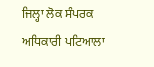ਜਿਲ੍ਹਾ ਲੋਕ ਸੰਪਰਕ ਅਧਿਕਾਰੀ ਪਟਿਆਲਾ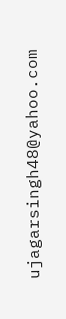ujagarsingh48@yahoo.com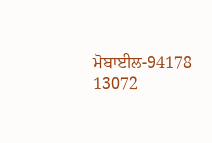ਮੋਬਾਈਲ-94178 13072